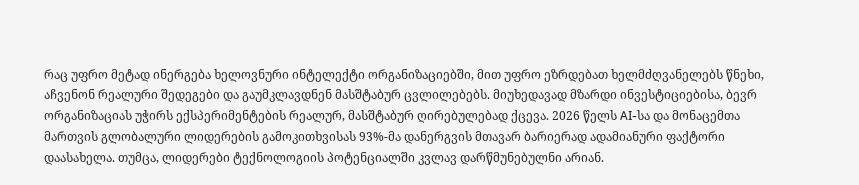რაც უფრო მეტად ინერგება ხელოვნური ინტელექტი ორგანიზაციებში, მით უფრო ეზრდებათ ხელმძღვანელებს წნეხი, აჩვენონ რეალური შედეგები და გაუმკლავდნენ მასშტაბურ ცვლილებებს. მიუხედავად მზარდი ინვესტიციებისა, ბევრ ორგანიზაციას უჭირს ექსპერიმენტების რეალურ, მასშტაბურ ღირებულებად ქცევა. 2026 წელს AI-სა და მონაცემთა მართვის გლობალური ლიდერების გამოკითხვისას 93%-მა დანერგვის მთავარ ბარიერად ადამიანური ფაქტორი დაასახელა. თუმცა, ლიდერები ტექნოლოგიის პოტენციალში კვლავ დარწმუნებულნი არიან.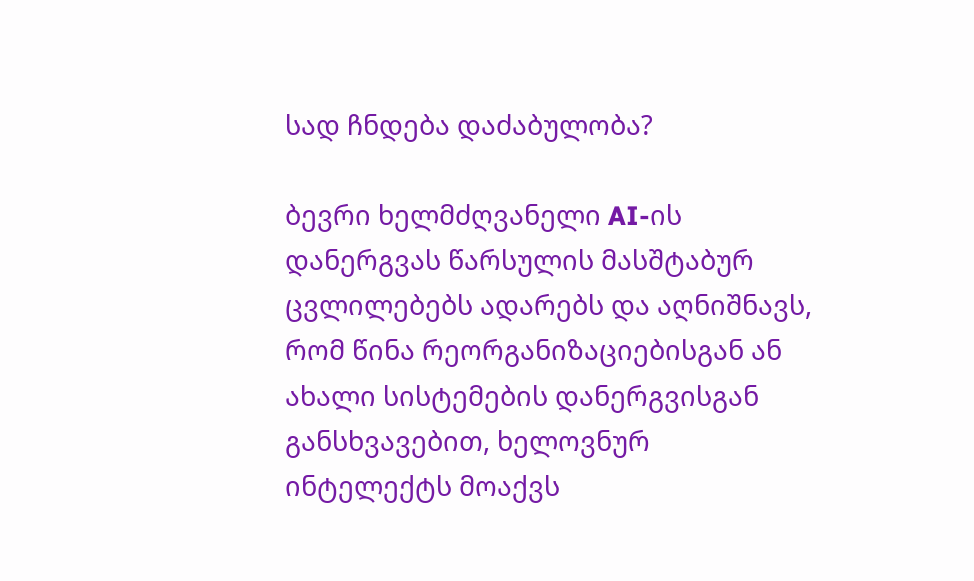სად ჩნდება დაძაბულობა?

ბევრი ხელმძღვანელი AI-ის დანერგვას წარსულის მასშტაბურ ცვლილებებს ადარებს და აღნიშნავს, რომ წინა რეორგანიზაციებისგან ან ახალი სისტემების დანერგვისგან განსხვავებით, ხელოვნურ ინტელექტს მოაქვს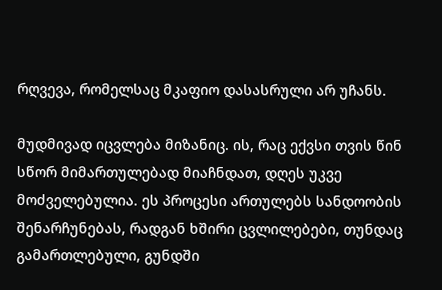რღვევა, რომელსაც მკაფიო დასასრული არ უჩანს.

მუდმივად იცვლება მიზანიც. ის, რაც ექვსი თვის წინ სწორ მიმართულებად მიაჩნდათ, დღეს უკვე მოძველებულია. ეს პროცესი ართულებს სანდოობის შენარჩუნებას, რადგან ხშირი ცვლილებები, თუნდაც გამართლებული, გუნდში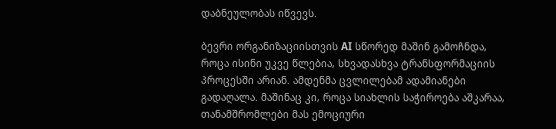დაბნეულობას იწვევს.

ბევრი ორგანიზაციისთვის AI სწორედ მაშინ გამოჩნდა, როცა ისინი უკვე წლებია, სხვადასხვა ტრანსფორმაციის პროცესში არიან. ამდენმა ცვლილებამ ადამიანები გადაღალა. მაშინაც კი, როცა სიახლის საჭიროება აშკარაა, თანამშრომლები მას ემოციური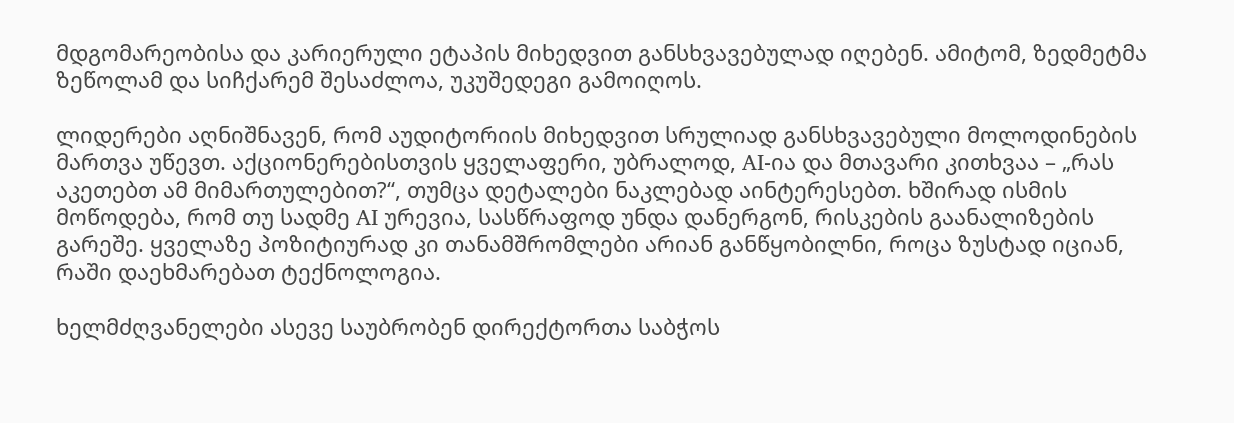მდგომარეობისა და კარიერული ეტაპის მიხედვით განსხვავებულად იღებენ. ამიტომ, ზედმეტმა ზეწოლამ და სიჩქარემ შესაძლოა, უკუშედეგი გამოიღოს.

ლიდერები აღნიშნავენ, რომ აუდიტორიის მიხედვით სრულიად განსხვავებული მოლოდინების მართვა უწევთ. აქციონერებისთვის ყველაფერი, უბრალოდ, AI-ია და მთავარი კითხვაა – „რას აკეთებთ ამ მიმართულებით?“, თუმცა დეტალები ნაკლებად აინტერესებთ. ხშირად ისმის მოწოდება, რომ თუ სადმე AI ურევია, სასწრაფოდ უნდა დანერგონ, რისკების გაანალიზების გარეშე. ყველაზე პოზიტიურად კი თანამშრომლები არიან განწყობილნი, როცა ზუსტად იციან, რაში დაეხმარებათ ტექნოლოგია.

ხელმძღვანელები ასევე საუბრობენ დირექტორთა საბჭოს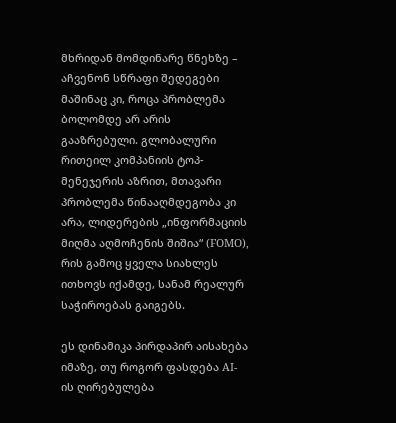მხრიდან მომდინარე წნეხზე – აჩვენონ სწრაფი შედეგები მაშინაც კი, როცა პრობლემა ბოლომდე არ არის გააზრებული. გლობალური რითეილ კომპანიის ტოპ-მენეჯერის აზრით, მთავარი პრობლემა წინააღმდეგობა კი არა, ლიდერების „ინფორმაციის მიღმა აღმოჩენის შიშია“ (FOMO), რის გამოც ყველა სიახლეს ითხოვს იქამდე, სანამ რეალურ საჭიროებას გაიგებს.

ეს დინამიკა პირდაპირ აისახება იმაზე, თუ როგორ ფასდება AI-ის ღირებულება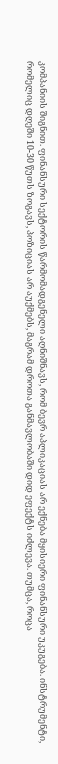კომპანიის შიგნით. ფინანსური სექტორის წარმომადგენელი აღნიშნავს, რომ ბევრ აპლიკაციას არ ექნება მყისიერი ფინანსური უკუგება. ინსტრუმენტი, რომელიც დღეში 10-30 წუთს ზოგავს, პოზიციას არ აუქმებს, მაგრამ დროთა განმავლობაში დიდ ეფექტს იძლევა. თუმცა, როცა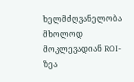ხელმძღვანელობა მხოლოდ მოკლევადიან ROI-ზეა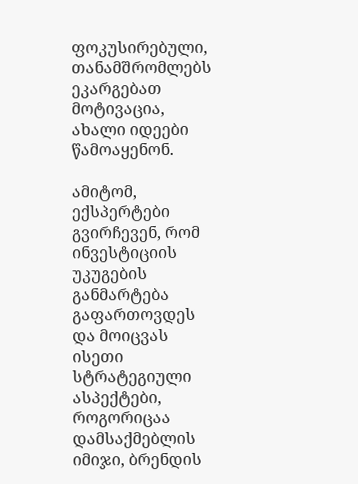ფოკუსირებული, თანამშრომლებს ეკარგებათ მოტივაცია, ახალი იდეები წამოაყენონ.

ამიტომ, ექსპერტები გვირჩევენ, რომ ინვესტიციის უკუგების განმარტება გაფართოვდეს და მოიცვას ისეთი სტრატეგიული ასპექტები, როგორიცაა დამსაქმებლის იმიჯი, ბრენდის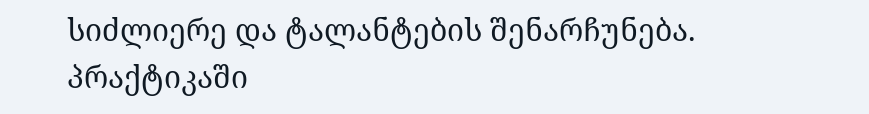სიძლიერე და ტალანტების შენარჩუნება. პრაქტიკაში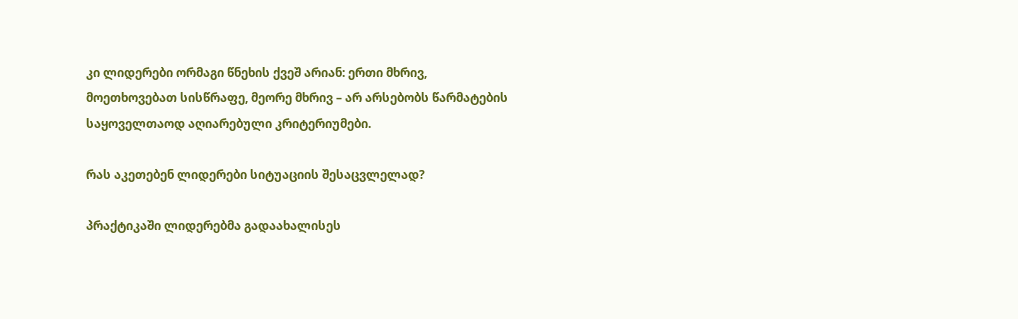კი ლიდერები ორმაგი წნეხის ქვეშ არიან: ერთი მხრივ, მოეთხოვებათ სისწრაფე, მეორე მხრივ – არ არსებობს წარმატების საყოველთაოდ აღიარებული კრიტერიუმები.

რას აკეთებენ ლიდერები სიტუაციის შესაცვლელად?

პრაქტიკაში ლიდერებმა გადაახალისეს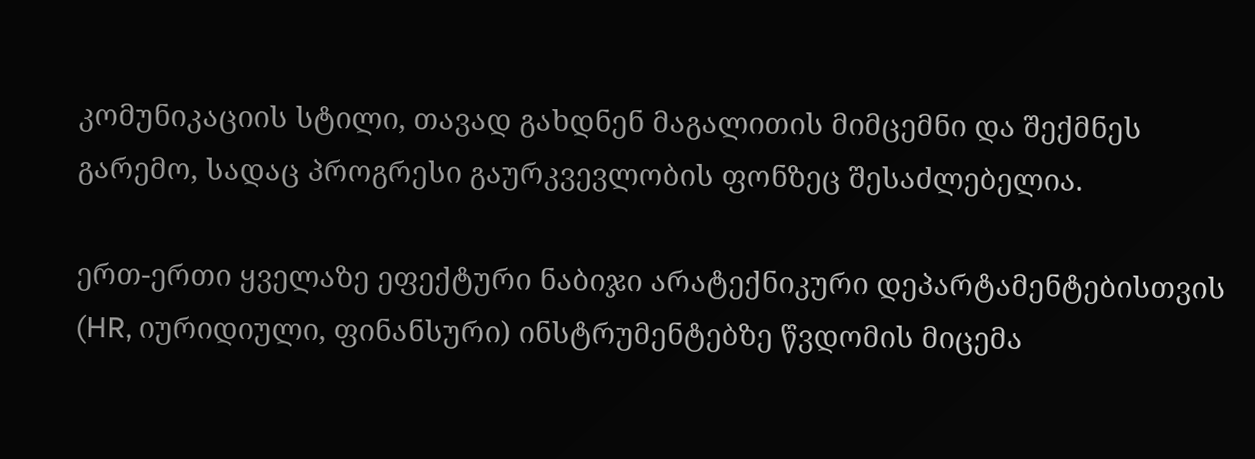კომუნიკაციის სტილი, თავად გახდნენ მაგალითის მიმცემნი და შექმნეს გარემო, სადაც პროგრესი გაურკვევლობის ფონზეც შესაძლებელია.

ერთ-ერთი ყველაზე ეფექტური ნაბიჯი არატექნიკური დეპარტამენტებისთვის (HR, იურიდიული, ფინანსური) ინსტრუმენტებზე წვდომის მიცემა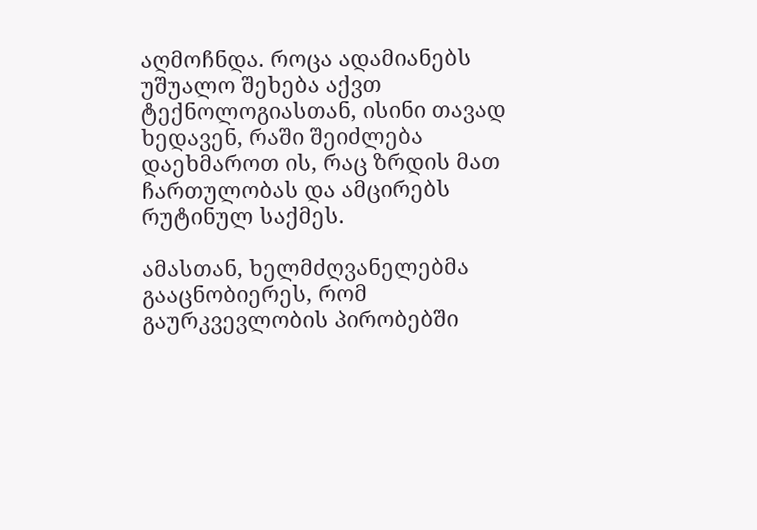აღმოჩნდა. როცა ადამიანებს უშუალო შეხება აქვთ ტექნოლოგიასთან, ისინი თავად ხედავენ, რაში შეიძლება დაეხმაროთ ის, რაც ზრდის მათ ჩართულობას და ამცირებს რუტინულ საქმეს.

ამასთან, ხელმძღვანელებმა გააცნობიერეს, რომ გაურკვევლობის პირობებში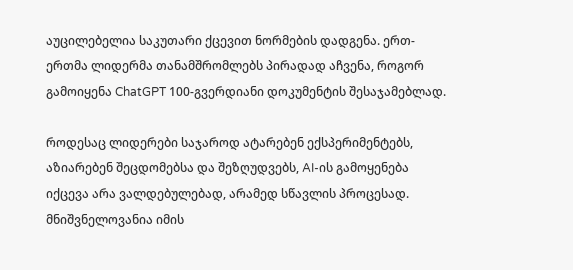აუცილებელია საკუთარი ქცევით ნორმების დადგენა. ერთ-ერთმა ლიდერმა თანამშრომლებს პირადად აჩვენა, როგორ გამოიყენა ChatGPT 100-გვერდიანი დოკუმენტის შესაჯამებლად.

როდესაც ლიდერები საჯაროდ ატარებენ ექსპერიმენტებს, აზიარებენ შეცდომებსა და შეზღუდვებს, AI-ის გამოყენება იქცევა არა ვალდებულებად, არამედ სწავლის პროცესად. მნიშვნელოვანია იმის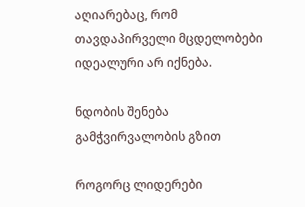აღიარებაც, რომ თავდაპირველი მცდელობები იდეალური არ იქნება.

ნდობის შენება გამჭვირვალობის გზით

როგორც ლიდერები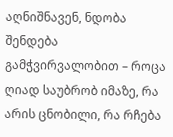აღნიშნავენ, ნდობა შენდება გამჭვირვალობით – როცა ღიად საუბრობ იმაზე, რა არის ცნობილი, რა რჩება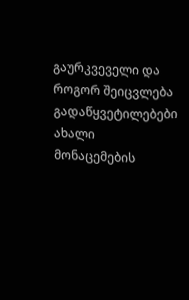გაურკვეველი და როგორ შეიცვლება გადაწყვეტილებები ახალი მონაცემების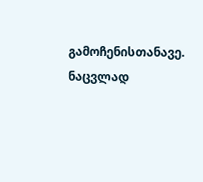გამოჩენისთანავე. ნაცვლად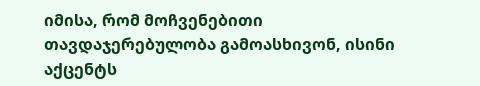იმისა, რომ მოჩვენებითი თავდაჯერებულობა გამოასხივონ, ისინი აქცენტს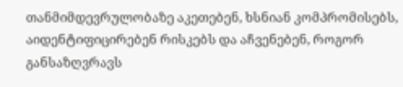თანმიმდევრულობაზე აკეთებენ, ხსნიან კომპრომისებს, აიდენტიფიცირებენ რისკებს და აჩვენებენ, როგორ განსაზღვრავს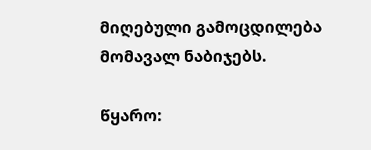მიღებული გამოცდილება მომავალ ნაბიჯებს.

წყარო: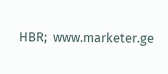HBR;  www.marketer.ge